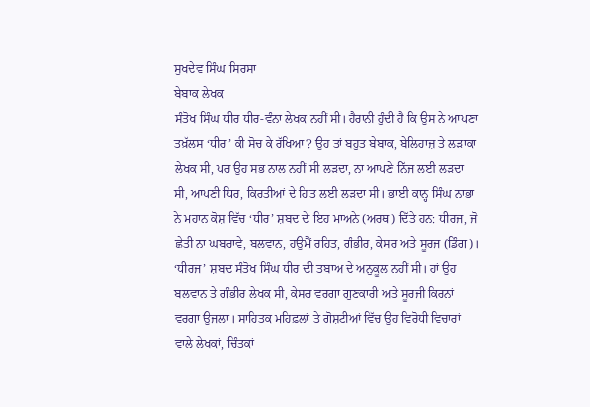ਸੁਖਦੇਵ ਸਿੰਘ ਸਿਰਸਾ
ਬੇਬਾਕ ਲੇਖਕ
ਸੰਤੋਖ ਸਿੰਘ ਧੀਰ ਧੀਰ-ਵੰਨਾ ਲੇਖਕ ਨਹੀਂ ਸੀ। ਹੈਰਾਨੀ ਹੁੰਦੀ ਹੈ ਕਿ ਉਸ ਨੇ ਆਪਣਾ ਤਖ਼ੱਲਸ ‘ਧੀਰ’ ਕੀ ਸੋਚ ਕੇ ਰੱਖਿਆ? ਉਹ ਤਾਂ ਬਹੁਤ ਬੇਬਾਕ, ਬੇਲਿਹਾਜ਼ ਤੇ ਲੜਾਕਾ ਲੇਖਕ ਸੀ, ਪਰ ਉਹ ਸਭ ਨਾਲ ਨਹੀਂ ਸੀ ਲੜਦਾ, ਨਾ ਆਪਣੇ ਨਿੱਜ ਲਈ ਲੜਦਾ ਸੀ, ਆਪਣੀ ਧਿਰ, ਕਿਰਤੀਆਂ ਦੇ ਹਿਤ ਲਈ ਲੜਦਾ ਸੀ। ਭਾਈ ਕਾਨ੍ਹ ਸਿੰਘ ਨਾਭਾ ਨੇ ਮਹਾਨ ਕੋਸ਼ ਵਿੱਚ ‘ਧੀਰ’ ਸ਼ਬਦ ਦੇ ਇਹ ਮਾਅਨੇ (ਅਰਥ) ਦਿੱਤੇ ਹਨ: ਧੀਰਜ, ਜੋ ਛੇਤੀ ਨਾ ਘਬਰਾਵੇ, ਬਲਵਾਨ, ਹਉਮੈਂ ਰਹਿਤ, ਗੰਭੀਰ, ਕੇਸਰ ਅਤੇ ਸੂਰਜ (ਡਿੰਗ)। ‘ਧੀਰਜ’ ਸ਼ਬਦ ਸੰਤੋਖ ਸਿੰਘ ਧੀਰ ਦੀ ਤਬਾਅ ਦੇ ਅਨੁਕੂਲ ਨਹੀਂ ਸੀ। ਹਾਂ ਉਹ ਬਲਵਾਨ ਤੇ ਗੰਭੀਰ ਲੇਖਕ ਸੀ, ਕੇਸਰ ਵਰਗਾ ਗੁਣਕਾਰੀ ਅਤੇ ਸੂਰਜੀ ਕਿਰਨਾਂ ਵਰਗਾ ਉਜਲਾ। ਸਾਹਿਤਕ ਮਹਿਫ਼ਲਾਂ ਤੇ ਗੋਸ਼ਟੀਆਂ ਵਿੱਚ ਉਹ ਵਿਰੋਧੀ ਵਿਚਾਰਾਂ ਵਾਲੇ ਲੇਖਕਾਂ, ਚਿੰਤਕਾਂ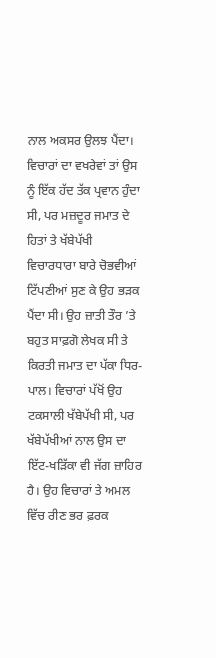ਨਾਲ ਅਕਸਰ ਉਲਝ ਪੈਂਦਾ। ਵਿਚਾਰਾਂ ਦਾ ਵਖਰੇਵਾਂ ਤਾਂ ਉਸ ਨੂੰ ਇੱਕ ਹੱਦ ਤੱਕ ਪ੍ਰਵਾਨ ਹੁੰਦਾ ਸੀ, ਪਰ ਮਜ਼ਦੂਰ ਜਮਾਤ ਦੇ ਹਿਤਾਂ ਤੇ ਖੱਬੇਪੱਖੀ ਵਿਚਾਰਧਾਰਾ ਬਾਰੇ ਚੋਭਵੀਆਂ ਟਿੱਪਣੀਆਂ ਸੁਣ ਕੇ ਉਹ ਭੜਕ ਪੈਂਦਾ ਸੀ। ਉਹ ਜ਼ਾਤੀ ਤੌਰ ’ਤੇ ਬਹੁਤ ਸਾਫ਼ਗੋ ਲੇਖਕ ਸੀ ਤੇ ਕਿਰਤੀ ਜਮਾਤ ਦਾ ਪੱਕਾ ਧਿਰ-ਪਾਲ। ਵਿਚਾਰਾਂ ਪੱਖੋਂ ਉਹ ਟਕਸਾਲੀ ਖੱਬੇਪੱਖੀ ਸੀ, ਪਰ ਖੱਬੇਪੱਖੀਆਂ ਨਾਲ ਉਸ ਦਾ ਇੱਟ-ਖੜਿੱਕਾ ਵੀ ਜੱਗ ਜ਼ਾਹਿਰ ਹੈ। ਉਹ ਵਿਚਾਰਾਂ ਤੇ ਅਮਲ ਵਿੱਚ ਰੀਣ ਭਰ ਫ਼ਰਕ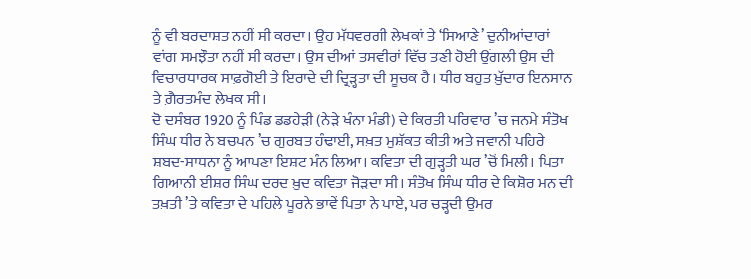ਨੂੰ ਵੀ ਬਰਦਾਸ਼ਤ ਨਹੀਂ ਸੀ ਕਰਦਾ। ਉਹ ਮੱਧਵਰਗੀ ਲੇਖਕਾਂ ਤੇ ‘ਸਿਆਣੇ’ ਦੁਨੀਆਂਦਾਰਾਂ ਵਾਂਗ ਸਮਝੌਤਾ ਨਹੀਂ ਸੀ ਕਰਦਾ। ਉਸ ਦੀਆਂ ਤਸਵੀਰਾਂ ਵਿੱਚ ਤਣੀ ਹੋਈ ਉਂਗਲੀ ਉਸ ਦੀ ਵਿਚਾਰਧਾਰਕ ਸਾਫ਼ਗੋਈ ਤੇ ਇਰਾਦੇ ਦੀ ਦ੍ਰਿੜ੍ਹਤਾ ਦੀ ਸੂਚਕ ਹੈ। ਧੀਰ ਬਹੁਤ ਖ਼ੁੱਦਾਰ ਇਨਸਾਨ ਤੇ ਗ਼ੈਰਤਮੰਦ ਲੇਖਕ ਸੀ।
ਦੋ ਦਸੰਬਰ 1920 ਨੂੰ ਪਿੰਡ ਡਡਹੇੜੀ (ਨੇੜੇ ਖੰਨਾ ਮੰਡੀ) ਦੇ ਕਿਰਤੀ ਪਰਿਵਾਰ ’ਚ ਜਨਮੇ ਸੰਤੋਖ ਸਿੰਘ ਧੀਰ ਨੇ ਬਚਪਨ ’ਚ ਗੁਰਬਤ ਹੰਢਾਈ, ਸਖ਼ਤ ਮੁਸ਼ੱਕਤ ਕੀਤੀ ਅਤੇ ਜਵਾਨੀ ਪਹਿਰੇ ਸ਼ਬਦ-ਸਾਧਨਾ ਨੂੰ ਆਪਣਾ ਇਸ਼ਟ ਮੰਨ ਲਿਆ। ਕਵਿਤਾ ਦੀ ਗੁੜ੍ਹਤੀ ਘਰ ’ਚੋਂ ਮਿਲੀ। ਪਿਤਾ ਗਿਆਨੀ ਈਸ਼ਰ ਸਿੰਘ ਦਰਦ ਖ਼ੁਦ ਕਵਿਤਾ ਜੋੜਦਾ ਸੀ। ਸੰਤੋਖ ਸਿੰਘ ਧੀਰ ਦੇ ਕਿਸ਼ੋਰ ਮਨ ਦੀ ਤਖ਼ਤੀ ’ਤੇ ਕਵਿਤਾ ਦੇ ਪਹਿਲੇ ਪੂਰਨੇ ਭਾਵੇਂ ਪਿਤਾ ਨੇ ਪਾਏ, ਪਰ ਚੜ੍ਹਦੀ ਉਮਰ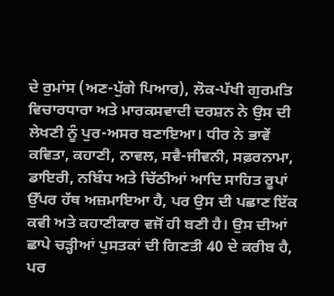ਦੇ ਰੁਮਾਂਸ (ਅਣ-ਪੁੱਗੇ ਪਿਆਰ), ਲੋਕ-ਪੱਖੀ ਗੁਰਮਤਿ ਵਿਚਾਰਧਾਰਾ ਅਤੇ ਮਾਰਕਸਵਾਦੀ ਦਰਸ਼ਨ ਨੇ ਉਸ ਦੀ ਲੇਖਣੀ ਨੂੰ ਪੁਰ-ਅਸਰ ਬਣਾਇਆ। ਧੀਰ ਨੇ ਭਾਵੇਂ ਕਵਿਤਾ, ਕਹਾਣੀ, ਨਾਵਲ, ਸਵੈ-ਜੀਵਨੀ, ਸਫ਼ਰਨਾਮਾ, ਡਾਇਰੀ, ਨਬਿੰਧ ਅਤੇ ਚਿੱਠੀਆਂ ਆਦਿ ਸਾਹਿਤ ਰੂਪਾਂ ਉੱਪਰ ਹੱਥ ਅਜ਼ਮਾਇਆ ਹੈ, ਪਰ ਉਸ ਦੀ ਪਛਾਣ ਇੱਕ ਕਵੀ ਅਤੇ ਕਹਾਣੀਕਾਰ ਵਜੋਂ ਹੀ ਬਣੀ ਹੈ। ਉਸ ਦੀਆਂ ਛਾਪੇ ਚੜ੍ਹੀਆਂ ਪੁਸਤਕਾਂ ਦੀ ਗਿਣਤੀ 40 ਦੇ ਕਰੀਬ ਹੈ, ਪਰ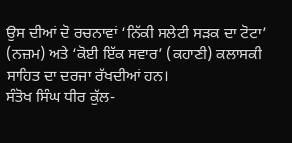ਉਸ ਦੀਆਂ ਦੋ ਰਚਨਾਵਾਂ ‘ਨਿੱਕੀ ਸਲੇਟੀ ਸੜਕ ਦਾ ਟੋਟਾ’ (ਨਜ਼ਮ) ਅਤੇ ‘ਕੋਈ ਇੱਕ ਸਵਾਰ’ (ਕਹਾਣੀ) ਕਲਾਸਕੀ ਸਾਹਿਤ ਦਾ ਦਰਜਾ ਰੱਖਦੀਆਂ ਹਨ।
ਸੰਤੋਖ ਸਿੰਘ ਧੀਰ ਕੁੱਲ-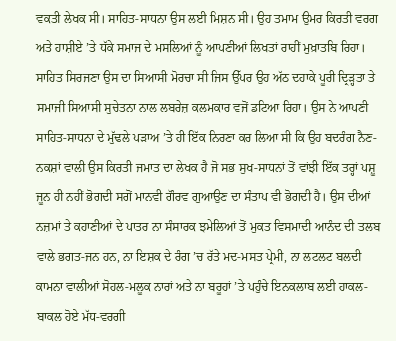ਵਕਤੀ ਲੇਖਕ ਸੀ। ਸਾਹਿਤ-ਸਾਧਨਾ ਉਸ ਲਈ ਮਿਸ਼ਨ ਸੀ। ਉਹ ਤਮਾਮ ਉਮਰ ਕਿਰਤੀ ਵਰਗ ਅਤੇ ਹਾਸ਼ੀਏ ’ਤੇ ਧੱਕੇ ਸਮਾਜ ਦੇ ਮਸਲਿਆਂ ਨੂੰ ਆਪਣੀਆਂ ਲਿਖਤਾਂ ਰਾਹੀਂ ਮੁਖ਼ਾਤਬਿ ਰਿਹਾ। ਸਾਹਿਤ ਸਿਰਜਣਾ ਉਸ ਦਾ ਸਿਆਸੀ ਮੋਰਚਾ ਸੀ ਜਿਸ ਉੱਪਰ ਉਹ ਅੱਠ ਦਹਾਕੇ ਪੂਰੀ ਦ੍ਰਿੜ੍ਹਤਾ ਤੇ ਸਮਾਜੀ ਸਿਆਸੀ ਸੁਚੇਤਨਾ ਨਾਲ ਲਬਰੇਜ਼ ਕਲਮਕਾਰ ਵਜੋਂ ਡਟਿਆ ਰਿਹਾ। ਉਸ ਨੇ ਆਪਣੀ ਸਾਹਿਤ-ਸਾਧਨਾ ਦੇ ਮੁੱਢਲੇ ਪੜਾਅ ’ਤੇ ਹੀ ਇੱਕ ਨਿਰਣਾ ਕਰ ਲਿਆ ਸੀ ਕਿ ਉਹ ਬਦਰੰਗ ਨੈਣ-ਨਕਸ਼ਾਂ ਵਾਲੀ ਉਸ ਕਿਰਤੀ ਜਮਾਤ ਦਾ ਲੇਖਕ ਹੈ ਜੋ ਸਭ ਸੁਖ-ਸਾਧਨਾਂ ਤੋਂ ਵਾਂਝੀ ਇੱਕ ਤਰ੍ਹਾਂ ਪਸ਼ੂ ਜੂਨ ਹੀ ਨਹੀਂ ਭੋਗਦੀ ਸਗੋਂ ਮਾਨਵੀ ਗੌਰਵ ਗੁਆਉਣ ਦਾ ਸੰਤਾਪ ਵੀ ਭੋਗਦੀ ਹੈ। ਉਸ ਦੀਆਂ ਨਜ਼ਮਾਂ ਤੇ ਕਹਾਣੀਆਂ ਦੇ ਪਾਤਰ ਨਾ ਸੰਸਾਰਕ ਝਮੇਲਿਆਂ ਤੋਂ ਮੁਕਤ ਵਿਸਮਾਦੀ ਆਨੰਦ ਦੀ ਤਲਬ ਵਾਲੇ ਭਗਤ-ਜਨ ਹਨ, ਨਾ ਇਸ਼ਕ ਦੇ ਰੰਗ ’ਚ ਰੱਤੇ ਮਦ-ਮਸਤ ਪ੍ਰੇਮੀ, ਨਾ ਲਟਲਟ ਬਲਦੀ ਕਾਮਨਾ ਵਾਲੀਆਂ ਸੋਹਲ-ਮਲੂਕ ਨਾਰਾਂ ਅਤੇ ਨਾ ਬਰੂਹਾਂ ’ਤੇ ਪਹੁੰਚੇ ਇਨਕਲਾਬ ਲਈ ਹਾਕਲ-ਬਾਕਲ ਹੋਏ ਮੱਧ-ਵਰਗੀ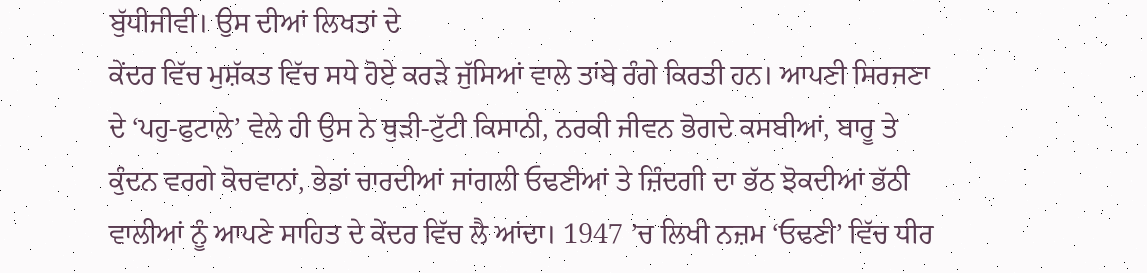ਬੁੱਧੀਜੀਵੀ। ਉਸ ਦੀਆਂ ਲਿਖਤਾਂ ਦੇ
ਕੇਂਦਰ ਵਿੱਚ ਮੁਸ਼ੱਕਤ ਵਿੱਚ ਸਧੇ ਹੋਏ ਕਰੜੇ ਜੁੱਸਿਆਂ ਵਾਲੇ ਤਾਂਬੇ ਰੰਗੇ ਕਿਰਤੀ ਹਨ। ਆਪਣੀ ਸਿਰਜਣਾ ਦੇ ‘ਪਹੁ-ਫੁਟਾਲੇ’ ਵੇਲੇ ਹੀ ਉਸ ਨੇ ਥੁੜੀ-ਟੁੱਟੀ ਕਿਸਾਨੀ, ਨਰਕੀ ਜੀਵਨ ਭੋਗਦੇ ਕਸਬੀਆਂ, ਬਾਰੂ ਤੇ ਕੁੰਦਨ ਵਰਗੇ ਕੋਚਵਾਨਾਂ, ਭੇਡਾਂ ਚਾਰਦੀਆਂ ਜਾਂਗਲੀ ਓਢਣੀਆਂ ਤੇ ਜ਼ਿੰਦਗੀ ਦਾ ਭੱਠ ਝੋਕਦੀਆਂ ਭੱਠੀ ਵਾਲੀਆਂ ਨੂੰ ਆਪਣੇ ਸਾਹਿਤ ਦੇ ਕੇਂਦਰ ਵਿੱਚ ਲੈ ਆਂਦਾ। 1947 ’ਚ ਲਿਖੀ ਨਜ਼ਮ ‘ਓਢਣੀ’ ਵਿੱਚ ਧੀਰ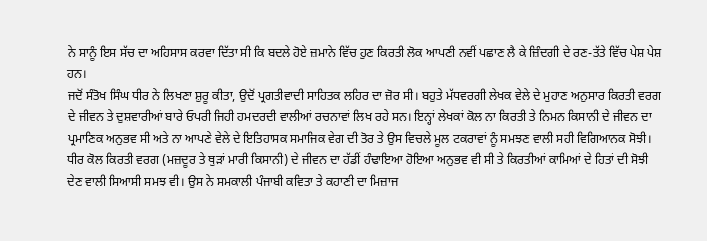ਨੇ ਸਾਨੂੰ ਇਸ ਸੱਚ ਦਾ ਅਹਿਸਾਸ ਕਰਵਾ ਦਿੱਤਾ ਸੀ ਕਿ ਬਦਲੇ ਹੋਏ ਜ਼ਮਾਨੇ ਵਿੱਚ ਹੁਣ ਕਿਰਤੀ ਲੋਕ ਆਪਣੀ ਨਵੀਂ ਪਛਾਣ ਲੈ ਕੇ ਜ਼ਿੰਦਗੀ ਦੇ ਰਣ-ਤੱਤੇ ਵਿੱਚ ਪੇਸ਼ ਪੇਸ਼ ਹਨ।
ਜਦੋਂ ਸੰਤੋਖ ਸਿੰਘ ਧੀਰ ਨੇ ਲਿਖਣਾ ਸ਼ੁਰੂ ਕੀਤਾ, ਉਦੋਂ ਪ੍ਰਗਤੀਵਾਦੀ ਸਾਹਿਤਕ ਲਹਿਰ ਦਾ ਜ਼ੋਰ ਸੀ। ਬਹੁਤੇ ਮੱਧਵਰਗੀ ਲੇਖਕ ਵੇਲੇ ਦੇ ਮੁਹਾਣ ਅਨੁਸਾਰ ਕਿਰਤੀ ਵਰਗ ਦੇ ਜੀਵਨ ਤੇ ਦੁਸ਼ਵਾਰੀਆਂ ਬਾਰੇ ਓਪਰੀ ਜਿਹੀ ਹਮਦਰਦੀ ਵਾਲੀਆਂ ਰਚਨਾਵਾਂ ਲਿਖ ਰਹੇ ਸਨ। ਇਨ੍ਹਾਂ ਲੇਖਕਾਂ ਕੋਲ ਨਾ ਕਿਰਤੀ ਤੇ ਨਿਮਨ ਕਿਸਾਨੀ ਦੇ ਜੀਵਨ ਦਾ ਪ੍ਰਮਾਣਿਕ ਅਨੁਭਵ ਸੀ ਅਤੇ ਨਾ ਆਪਣੇ ਵੇਲੇ ਦੇ ਇਤਿਹਾਸਕ ਸਮਾਜਿਕ ਵੇਗ ਦੀ ਤੋਰ ਤੇ ਉਸ ਵਿਚਲੇ ਮੂਲ ਟਕਰਾਵਾਂ ਨੂੰ ਸਮਝਣ ਵਾਲੀ ਸਹੀ ਵਿਗਿਆਨਕ ਸੋਝੀ। ਧੀਰ ਕੋਲ ਕਿਰਤੀ ਵਰਗ (ਮਜ਼ਦੂਰ ਤੇ ਥੁੜਾਂ ਮਾਰੀ ਕਿਸਾਨੀ) ਦੇ ਜੀਵਨ ਦਾ ਹੱਡੀਂ ਹੰਢਾਇਆ ਹੋਇਆ ਅਨੁਭਵ ਵੀ ਸੀ ਤੇ ਕਿਰਤੀਆਂ ਕਾਮਿਆਂ ਦੇ ਹਿਤਾਂ ਦੀ ਸੋਝੀ ਦੇਣ ਵਾਲੀ ਸਿਆਸੀ ਸਮਝ ਵੀ। ਉਸ ਨੇ ਸਮਕਾਲੀ ਪੰਜਾਬੀ ਕਵਿਤਾ ਤੇ ਕਹਾਣੀ ਦਾ ਮਿਜ਼ਾਜ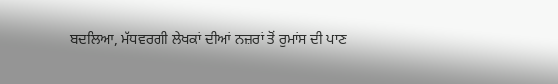ਬਦਲਿਆ, ਮੱਧਵਰਗੀ ਲੇਖਕਾਂ ਦੀਆਂ ਨਜ਼ਰਾਂ ਤੋਂ ਰੁਮਾਂਸ ਦੀ ਪਾਣ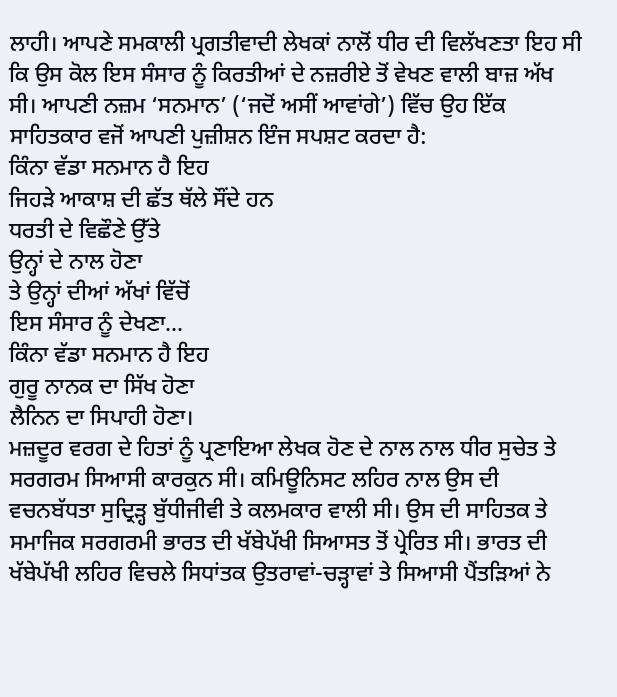ਲਾਹੀ। ਆਪਣੇ ਸਮਕਾਲੀ ਪ੍ਰਗਤੀਵਾਦੀ ਲੇਖਕਾਂ ਨਾਲੋਂ ਧੀਰ ਦੀ ਵਿਲੱਖਣਤਾ ਇਹ ਸੀ ਕਿ ਉਸ ਕੋਲ ਇਸ ਸੰਸਾਰ ਨੂੰ ਕਿਰਤੀਆਂ ਦੇ ਨਜ਼ਰੀਏ ਤੋਂ ਵੇਖਣ ਵਾਲੀ ਬਾਜ਼ ਅੱਖ ਸੀ। ਆਪਣੀ ਨਜ਼ਮ ‘ਸਨਮਾਨ’ (‘ਜਦੋਂ ਅਸੀਂ ਆਵਾਂਗੇ’) ਵਿੱਚ ਉਹ ਇੱਕ ਸਾਹਿਤਕਾਰ ਵਜੋਂ ਆਪਣੀ ਪੁਜ਼ੀਸ਼ਨ ਇੰਜ ਸਪਸ਼ਟ ਕਰਦਾ ਹੈ:
ਕਿੰਨਾ ਵੱਡਾ ਸਨਮਾਨ ਹੈ ਇਹ
ਜਿਹੜੇ ਆਕਾਸ਼ ਦੀ ਛੱਤ ਥੱਲੇ ਸੌਂਦੇ ਹਨ
ਧਰਤੀ ਦੇ ਵਿਛੌਣੇ ਉੱਤੇ
ਉਨ੍ਹਾਂ ਦੇ ਨਾਲ ਹੋਣਾ
ਤੇ ਉਨ੍ਹਾਂ ਦੀਆਂ ਅੱਖਾਂ ਵਿੱਚੋਂ
ਇਸ ਸੰਸਾਰ ਨੂੰ ਦੇਖਣਾ…
ਕਿੰਨਾ ਵੱਡਾ ਸਨਮਾਨ ਹੈ ਇਹ
ਗੁਰੂ ਨਾਨਕ ਦਾ ਸਿੱਖ ਹੋਣਾ
ਲੈਨਿਨ ਦਾ ਸਿਪਾਹੀ ਹੋਣਾ।
ਮਜ਼ਦੂਰ ਵਰਗ ਦੇ ਹਿਤਾਂ ਨੂੰ ਪ੍ਰਣਾਇਆ ਲੇਖਕ ਹੋਣ ਦੇ ਨਾਲ ਨਾਲ ਧੀਰ ਸੁਚੇਤ ਤੇ ਸਰਗਰਮ ਸਿਆਸੀ ਕਾਰਕੁਨ ਸੀ। ਕਮਿਊਨਿਸਟ ਲਹਿਰ ਨਾਲ ਉਸ ਦੀ ਵਚਨਬੱਧਤਾ ਸੁਦ੍ਰਿੜ੍ਹ ਬੁੱਧੀਜੀਵੀ ਤੇ ਕਲਮਕਾਰ ਵਾਲੀ ਸੀ। ਉਸ ਦੀ ਸਾਹਿਤਕ ਤੇ ਸਮਾਜਿਕ ਸਰਗਰਮੀ ਭਾਰਤ ਦੀ ਖੱਬੇਪੱਖੀ ਸਿਆਸਤ ਤੋਂ ਪ੍ਰੇਰਿਤ ਸੀ। ਭਾਰਤ ਦੀ ਖੱਬੇਪੱਖੀ ਲਹਿਰ ਵਿਚਲੇ ਸਿਧਾਂਤਕ ਉਤਰਾਵਾਂ-ਚੜ੍ਹਾਵਾਂ ਤੇ ਸਿਆਸੀ ਪੈਂਤੜਿਆਂ ਨੇ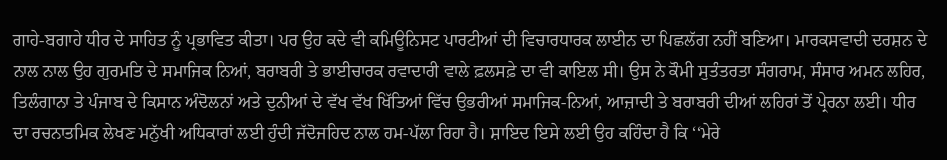ਗਾਹੇ-ਬਗਾਹੇ ਧੀਰ ਦੇ ਸਾਹਿਤ ਨੂੰ ਪ੍ਰਭਾਵਿਤ ਕੀਤਾ। ਪਰ ਉਹ ਕਦੇ ਵੀ ਕਮਿਊਨਿਸਟ ਪਾਰਟੀਆਂ ਦੀ ਵਿਚਾਰਧਾਰਕ ਲਾਈਨ ਦਾ ਪਿਛਲੱਗ ਨਹੀਂ ਬਣਿਆ। ਮਾਰਕਸਵਾਦੀ ਦਰਸ਼ਨ ਦੇ ਨਾਲ ਨਾਲ ਉਹ ਗੁਰਮਤਿ ਦੇ ਸਮਾਜਿਕ ਨਿਆਂ, ਬਰਾਬਰੀ ਤੇ ਭਾਈਚਾਰਕ ਰਵਾਦਾਰੀ ਵਾਲੇ ਫ਼ਲਸਫ਼ੇ ਦਾ ਵੀ ਕਾਇਲ ਸੀ। ਉਸ ਨੇ ਕੌਮੀ ਸੁਤੰਤਰਤਾ ਸੰਗਰਾਮ, ਸੰਸਾਰ ਅਮਨ ਲਹਿਰ, ਤਿਲੰਗਾਨਾ ਤੇ ਪੰਜਾਬ ਦੇ ਕਿਸਾਨ ਅੰਦੋਲਨਾਂ ਅਤੇ ਦੁਨੀਆਂ ਦੇ ਵੱਖ ਵੱਖ ਖਿੱਤਿਆਂ ਵਿੱਚ ਉਭਰੀਆਂ ਸਮਾਜਿਕ-ਨਿਆਂ, ਆਜ਼ਾਦੀ ਤੇ ਬਰਾਬਰੀ ਦੀਆਂ ਲਹਿਰਾਂ ਤੋਂ ਪ੍ਰੇਰਨਾ ਲਈ। ਧੀਰ ਦਾ ਰਚਨਾਤਮਿਕ ਲੇਖਣ ਮਨੁੱਖੀ ਅਧਿਕਾਰਾਂ ਲਈ ਹੁੰਦੀ ਜੱਦੋਜਹਿਦ ਨਾਲ ਹਮ-ਪੱਲਾ ਰਿਹਾ ਹੈ। ਸ਼ਾਇਦ ਇਸੇ ਲਈ ਉਹ ਕਹਿੰਦਾ ਹੈ ਕਿ ‘‘ਮੇਰੇ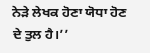ਨੇੜੇ ਲੇਖਕ ਹੋਣਾ ਯੋਧਾ ਹੋਣ ਦੇ ਤੁਲ ਹੈ।’’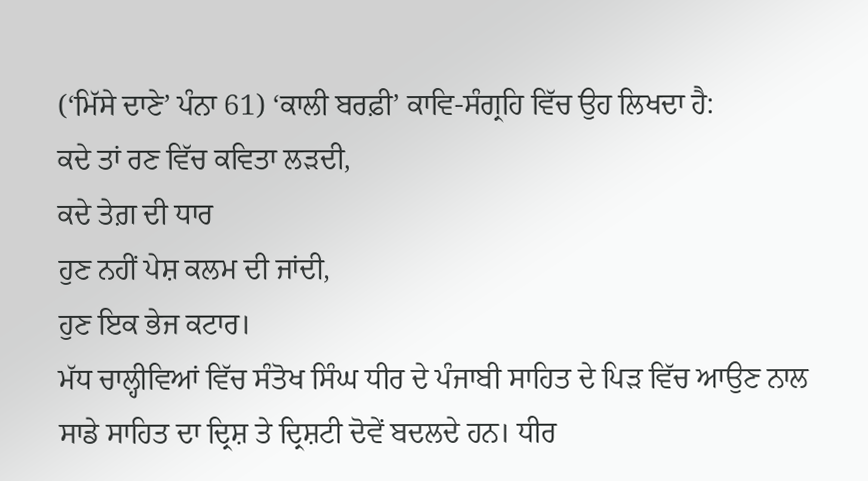(‘ਮਿੱਸੇ ਦਾਣੇ’ ਪੰਨਾ 61) ‘ਕਾਲੀ ਬਰਫ਼ੀ’ ਕਾਵਿ-ਸੰਗ੍ਰਹਿ ਵਿੱਚ ਉਹ ਲਿਖਦਾ ਹੈ:
ਕਦੇ ਤਾਂ ਰਣ ਵਿੱਚ ਕਵਿਤਾ ਲੜਦੀ,
ਕਦੇ ਤੇਗ਼ ਦੀ ਧਾਰ
ਹੁਣ ਨਹੀਂ ਪੇਸ਼ ਕਲਮ ਦੀ ਜਾਂਦੀ,
ਹੁਣ ਇਕ ਭੇਜ ਕਟਾਰ।
ਮੱਧ ਚਾਲ੍ਹੀਵਿਆਂ ਵਿੱਚ ਸੰਤੋਖ ਸਿੰਘ ਧੀਰ ਦੇ ਪੰਜਾਬੀ ਸਾਹਿਤ ਦੇ ਪਿੜ ਵਿੱਚ ਆਉਣ ਨਾਲ ਸਾਡੇ ਸਾਹਿਤ ਦਾ ਦ੍ਰਿਸ਼ ਤੇ ਦ੍ਰਿਸ਼ਟੀ ਦੋਵੇਂ ਬਦਲਦੇ ਹਨ। ਧੀਰ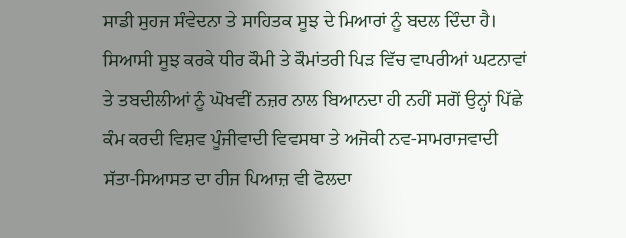ਸਾਡੀ ਸੁਹਜ ਸੰਵੇਦਨਾ ਤੇ ਸਾਹਿਤਕ ਸੂਝ ਦੇ ਮਿਆਰਾਂ ਨੂੰ ਬਦਲ ਦਿੰਦਾ ਹੈ। ਸਿਆਸੀ ਸੂਝ ਕਰਕੇ ਧੀਰ ਕੌਮੀ ਤੇ ਕੌਮਾਂਤਰੀ ਪਿੜ ਵਿੱਚ ਵਾਪਰੀਆਂ ਘਟਨਾਵਾਂ ਤੇ ਤਬਦੀਲੀਆਂ ਨੂੰ ਘੋਖਵੀਂ ਨਜ਼ਰ ਨਾਲ ਬਿਆਨਦਾ ਹੀ ਨਹੀਂ ਸਗੋਂ ਉਨ੍ਹਾਂ ਪਿੱਛੇ ਕੰਮ ਕਰਦੀ ਵਿਸ਼ਵ ਪੂੰਜੀਵਾਦੀ ਵਿਵਸਥਾ ਤੇ ਅਜੋਕੀ ਨਵ-ਸਾਮਰਾਜਵਾਦੀ ਸੱਤਾ-ਸਿਆਸਤ ਦਾ ਹੀਜ ਪਿਆਜ਼ ਵੀ ਫੋਲਦਾ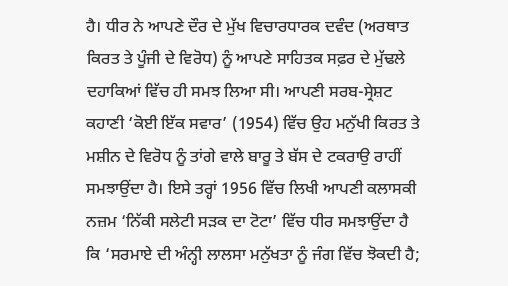ਹੈ। ਧੀਰ ਨੇ ਆਪਣੇ ਦੌਰ ਦੇ ਮੁੱਖ ਵਿਚਾਰਧਾਰਕ ਦਵੰਦ (ਅਰਥਾਤ ਕਿਰਤ ਤੇ ਪੂੰਜੀ ਦੇ ਵਿਰੋਧ) ਨੂੰ ਆਪਣੇ ਸਾਹਿਤਕ ਸਫ਼ਰ ਦੇ ਮੁੱਢਲੇ ਦਹਾਕਿਆਂ ਵਿੱਚ ਹੀ ਸਮਝ ਲਿਆ ਸੀ। ਆਪਣੀ ਸਰਬ-ਸ੍ਰੇਸ਼ਟ ਕਹਾਣੀ ‘ਕੋਈ ਇੱਕ ਸਵਾਰ’ (1954) ਵਿੱਚ ਉਹ ਮਨੁੱਖੀ ਕਿਰਤ ਤੇ ਮਸ਼ੀਨ ਦੇ ਵਿਰੋਧ ਨੂੰ ਤਾਂਗੇ ਵਾਲੇ ਬਾਰੂ ਤੇ ਬੱਸ ਦੇ ਟਕਰਾਉ ਰਾਹੀਂ ਸਮਝਾਉਂਦਾ ਹੈ। ਇਸੇ ਤਰ੍ਹਾਂ 1956 ਵਿੱਚ ਲਿਖੀ ਆਪਣੀ ਕਲਾਸਕੀ ਨਜ਼ਮ ‘ਨਿੱਕੀ ਸਲੇਟੀ ਸੜਕ ਦਾ ਟੋਟਾ’ ਵਿੱਚ ਧੀਰ ਸਮਝਾਉਂਦਾ ਹੈ ਕਿ ‘ਸਰਮਾਏ ਦੀ ਅੰਨ੍ਹੀ ਲਾਲਸਾ ਮਨੁੱਖਤਾ ਨੂੰ ਜੰਗ ਵਿੱਚ ਝੋਕਦੀ ਹੈ;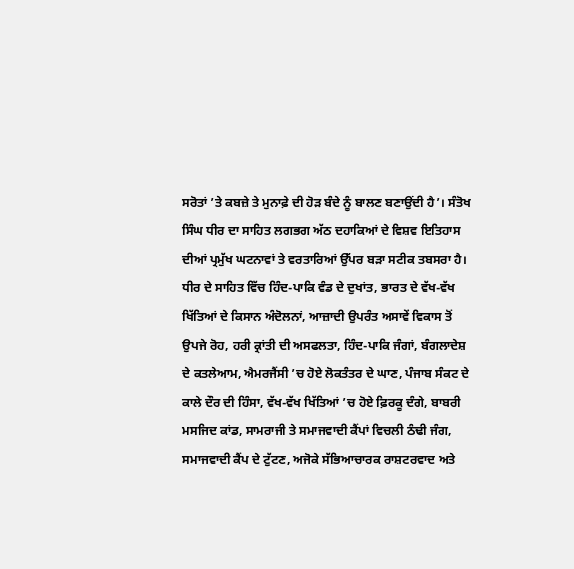ਸਰੋਤਾਂ ’ਤੇ ਕਬਜ਼ੇ ਤੇ ਮੁਨਾਫ਼ੇ ਦੀ ਹੋੜ ਬੰਦੇ ਨੂੰ ਬਾਲਣ ਬਣਾਉਂਦੀ ਹੈ’। ਸੰਤੋਖ ਸਿੰਘ ਧੀਰ ਦਾ ਸਾਹਿਤ ਲਗਭਗ ਅੱਠ ਦਹਾਕਿਆਂ ਦੇ ਵਿਸ਼ਵ ਇਤਿਹਾਸ ਦੀਆਂ ਪ੍ਰਮੁੱਖ ਘਟਨਾਵਾਂ ਤੇ ਵਰਤਾਰਿਆਂ ਉੱਪਰ ਬੜਾ ਸਟੀਕ ਤਬਸਰਾ ਹੈ। ਧੀਰ ਦੇ ਸਾਹਿਤ ਵਿੱਚ ਹਿੰਦ-ਪਾਕਿ ਵੰਡ ਦੇ ਦੁਖਾਂਤ, ਭਾਰਤ ਦੇ ਵੱਖ-ਵੱਖ ਖਿੱਤਿਆਂ ਦੇ ਕਿਸਾਨ ਅੰਦੋਲਨਾਂ, ਆਜ਼ਾਦੀ ਉਪਰੰਤ ਅਸਾਵੇਂ ਵਿਕਾਸ ਤੋਂ ਉਪਜੇ ਰੋਹ, ਹਰੀ ਕ੍ਰਾਂਤੀ ਦੀ ਅਸਫਲਤਾ, ਹਿੰਦ-ਪਾਕਿ ਜੰਗਾਂ, ਬੰਗਲਾਦੇਸ਼ ਦੇ ਕਤਲੇਆਮ, ਐਮਰਜੈਂਸੀ ’ਚ ਹੋਏ ਲੋਕਤੰਤਰ ਦੇ ਘਾਣ, ਪੰਜਾਬ ਸੰਕਟ ਦੇ ਕਾਲੇ ਦੌਰ ਦੀ ਹਿੰਸਾ, ਵੱਖ-ਵੱਖ ਖਿੱਤਿਆਂ ’ਚ ਹੋਏ ਫ਼ਿਰਕੂ ਦੰਗੇ, ਬਾਬਰੀ ਮਸਜਿਦ ਕਾਂਡ, ਸਾਮਰਾਜੀ ਤੇ ਸਮਾਜਵਾਦੀ ਕੈਂਪਾਂ ਵਿਚਲੀ ਠੰਢੀ ਜੰਗ, ਸਮਾਜਵਾਦੀ ਕੈਂਪ ਦੇ ਟੁੱਟਣ, ਅਜੋਕੇ ਸੱਭਿਆਚਾਰਕ ਰਾਸ਼ਟਰਵਾਦ ਅਤੇ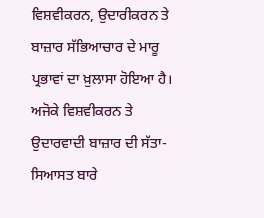ਵਿਸ਼ਵੀਕਰਨ, ਉਦਾਰੀਕਰਨ ਤੇ ਬਾਜ਼ਾਰ ਸੱਭਿਆਚਾਰ ਦੇ ਮਾਰੂ ਪ੍ਰਭਾਵਾਂ ਦਾ ਖ਼ੁਲਾਸਾ ਹੋਇਆ ਹੈ। ਅਜੋਕੇ ਵਿਸ਼ਵੀਕਰਨ ਤੇ ਉਦਾਰਵਾਦੀ ਬਾਜ਼ਾਰ ਦੀ ਸੱਤਾ-ਸਿਆਸਤ ਬਾਰੇ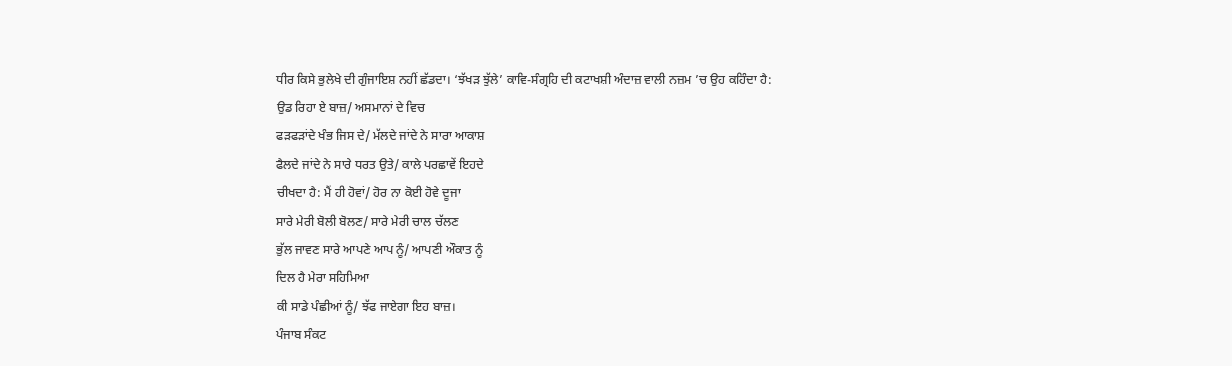ਧੀਰ ਕਿਸੇ ਭੁਲੇਖੇ ਦੀ ਗੁੰਜਾਇਸ਼ ਨਹੀਂ ਛੱਡਦਾ। ‘ਝੱਖੜ ਝੁੱਲੇ’ ਕਾਵਿ-ਸੰਗ੍ਰਹਿ ਦੀ ਕਟਾਖਸ਼ੀ ਅੰਦਾਜ਼ ਵਾਲੀ ਨਜ਼ਮ ’ਚ ਉਹ ਕਹਿੰਦਾ ਹੈ:
ਉਡ ਰਿਹਾ ਏ ਬਾਜ਼/ ਅਸਮਾਨਾਂ ਦੇ ਵਿਚ
ਫੜਫੜਾਂਦੇ ਖੰਭ ਜਿਸ ਦੇ/ ਮੱਲਦੇ ਜਾਂਦੇ ਨੇ ਸਾਰਾ ਆਕਾਸ਼
ਫੈਲਦੇ ਜਾਂਦੇ ਨੇ ਸਾਰੇ ਧਰਤ ਉਤੇ/ ਕਾਲੇ ਪਰਛਾਵੇਂ ਇਹਦੇ
ਚੀਖਦਾ ਹੈ: ਮੈਂ ਹੀ ਹੋਵਾਂ/ ਹੋਰ ਨਾ ਕੋਈ ਹੋਵੇ ਦੂਜਾ
ਸਾਰੇ ਮੇਰੀ ਬੋਲੀ ਬੋਲਣ/ ਸਾਰੇ ਮੇਰੀ ਚਾਲ ਚੱਲਣ
ਭੁੱਲ ਜਾਵਣ ਸਾਰੇ ਆਪਣੇ ਆਪ ਨੂੰ/ ਆਪਣੀ ਔਕਾਤ ਨੂੰ
ਦਿਲ ਹੈ ਮੇਰਾ ਸਹਿਮਿਆ
ਕੀ ਸਾਡੇ ਪੰਛੀਆਂ ਨੂੰ/ ਝੱਫ ਜਾਏਗਾ ਇਹ ਬਾਜ਼।
ਪੰਜਾਬ ਸੰਕਟ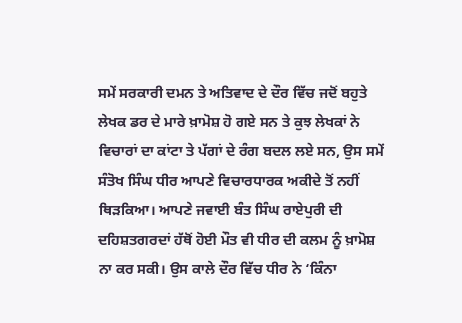ਸਮੇਂ ਸਰਕਾਰੀ ਦਮਨ ਤੇ ਅਤਿਵਾਦ ਦੇ ਦੌਰ ਵਿੱਚ ਜਦੋਂ ਬਹੁਤੇ ਲੇਖਕ ਡਰ ਦੇ ਮਾਰੇ ਖ਼ਾਮੋਸ਼ ਹੋ ਗਏ ਸਨ ਤੇ ਕੁਝ ਲੇਖਕਾਂ ਨੇ ਵਿਚਾਰਾਂ ਦਾ ਕਾਂਟਾ ਤੇ ਪੱਗਾਂ ਦੇ ਰੰਗ ਬਦਲ ਲਏ ਸਨ, ਉਸ ਸਮੇਂ ਸੰਤੋਖ ਸਿੰਘ ਧੀਰ ਆਪਣੇ ਵਿਚਾਰਧਾਰਕ ਅਕੀਦੇ ਤੋਂ ਨਹੀਂ ਥਿੜਕਿਆ। ਆਪਣੇ ਜਵਾਈ ਬੰਤ ਸਿੰਘ ਰਾਏਪੁਰੀ ਦੀ ਦਹਿਸ਼ਤਗਰਦਾਂ ਹੱਥੋਂ ਹੋਈ ਮੌਤ ਵੀ ਧੀਰ ਦੀ ਕਲਮ ਨੂੰ ਖ਼ਾਮੋਸ਼ ਨਾ ਕਰ ਸਕੀ। ਉਸ ਕਾਲੇ ਦੌਰ ਵਿੱਚ ਧੀਰ ਨੇ ‘ਕਿੰਨਾ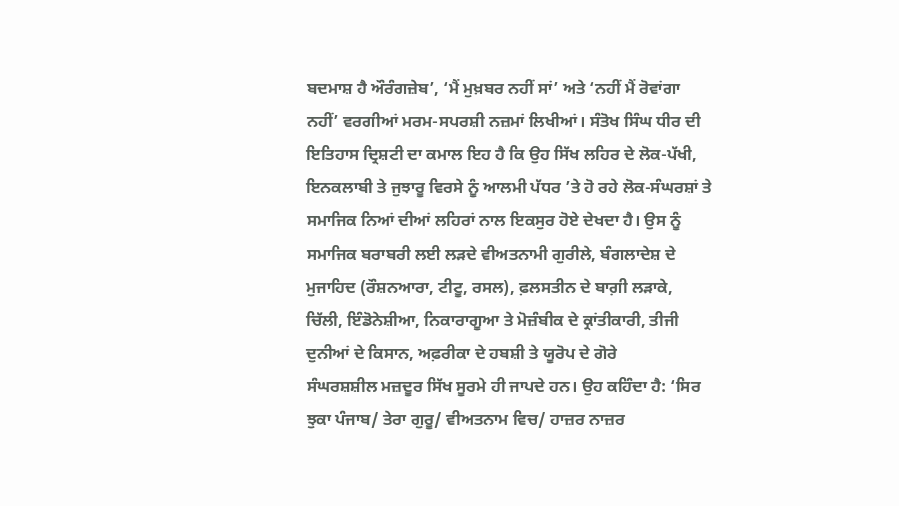ਬਦਮਾਸ਼ ਹੈ ਔਰੰਗਜ਼ੇਬ’, ‘ਮੈਂ ਮੁਖ਼ਬਰ ਨਹੀਂ ਸਾਂ’ ਅਤੇ ‘ਨਹੀਂ ਮੈਂ ਰੋਵਾਂਗਾ ਨਹੀਂ’ ਵਰਗੀਆਂ ਮਰਮ-ਸਪਰਸ਼ੀ ਨਜ਼ਮਾਂ ਲਿਖੀਆਂ। ਸੰਤੋਖ ਸਿੰਘ ਧੀਰ ਦੀ ਇਤਿਹਾਸ ਦ੍ਰਿਸ਼ਟੀ ਦਾ ਕਮਾਲ ਇਹ ਹੈ ਕਿ ਉਹ ਸਿੱਖ ਲਹਿਰ ਦੇ ਲੋਕ-ਪੱਖੀ, ਇਨਕਲਾਬੀ ਤੇ ਜੁਝਾਰੂ ਵਿਰਸੇ ਨੂੰ ਆਲਮੀ ਪੱਧਰ ’ਤੇ ਹੋ ਰਹੇ ਲੋਕ-ਸੰਘਰਸ਼ਾਂ ਤੇ ਸਮਾਜਿਕ ਨਿਆਂ ਦੀਆਂ ਲਹਿਰਾਂ ਨਾਲ ਇਕਸੁਰ ਹੋਏ ਦੇਖਦਾ ਹੈ। ਉਸ ਨੂੰ ਸਮਾਜਿਕ ਬਰਾਬਰੀ ਲਈ ਲੜਦੇ ਵੀਅਤਨਾਮੀ ਗੁਰੀਲੇ, ਬੰਗਲਾਦੇਸ਼ ਦੇ ਮੁਜਾਹਿਦ (ਰੌਸ਼ਨਆਰਾ, ਟੀਟੂ, ਰਸਲ), ਫ਼ਲਸਤੀਨ ਦੇ ਬਾਗ਼ੀ ਲੜਾਕੇ, ਚਿੱਲੀ, ਇੰਡੋਨੇਸ਼ੀਆ, ਨਿਕਾਰਾਗੂਆ ਤੇ ਮੋਜ਼ੰਬੀਕ ਦੇ ਕ੍ਰਾਂਤੀਕਾਰੀ, ਤੀਜੀ ਦੁਨੀਆਂ ਦੇ ਕਿਸਾਨ, ਅਫ਼ਰੀਕਾ ਦੇ ਹਬਸ਼ੀ ਤੇ ਯੂਰੋਪ ਦੇ ਗੋਰੇ
ਸੰਘਰਸ਼ਸ਼ੀਲ ਮਜ਼ਦੂਰ ਸਿੱਖ ਸੂਰਮੇ ਹੀ ਜਾਪਦੇ ਹਨ। ਉਹ ਕਹਿੰਦਾ ਹੈ: ‘ਸਿਰ ਝੁਕਾ ਪੰਜਾਬ/ ਤੇਰਾ ਗੁਰੂ/ ਵੀਅਤਨਾਮ ਵਿਚ/ ਹਾਜ਼ਰ ਨਾਜ਼ਰ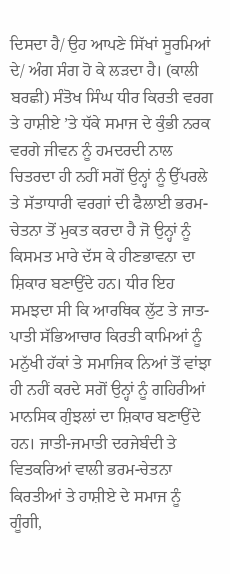ਦਿਸਦਾ ਹੈ/ ਉਹ ਆਪਣੇ ਸਿੱਖਾਂ ਸੂਰਮਿਆਂ ਦੇ/ ਅੰਗ ਸੰਗ ਹੋ ਕੇ ਲੜਦਾ ਹੈ। (ਕਾਲੀ ਬਰਛੀ) ਸੰਤੋਖ ਸਿੰਘ ਧੀਰ ਕਿਰਤੀ ਵਰਗ ਤੇ ਹਾਸ਼ੀਏ ’ਤੇ ਧੱਕੇ ਸਮਾਜ ਦੇ ਕੁੰਭੀ ਨਰਕ ਵਰਗੇ ਜੀਵਨ ਨੂੰ ਹਮਦਰਦੀ ਨਾਲ ਚਿਤਰਦਾ ਹੀ ਨਹੀਂ ਸਗੋਂ ਉਨ੍ਹਾਂ ਨੂੰ ਉੱਪਰਲੇ ਤੇ ਸੱਤਾਧਾਰੀ ਵਰਗਾਂ ਦੀ ਫੈਲਾਈ ਭਰਮ-ਚੇਤਨਾ ਤੋਂ ਮੁਕਤ ਕਰਦਾ ਹੈ ਜੋ ਉਨ੍ਹਾਂ ਨੂੰ ਕਿਸਮਤ ਮਾਰੇ ਦੱਸ ਕੇ ਹੀਣਭਾਵਨਾ ਦਾ ਸ਼ਿਕਾਰ ਬਣਾਉਂਦੇ ਹਨ। ਧੀਰ ਇਹ ਸਮਝਦਾ ਸੀ ਕਿ ਆਰਥਿਕ ਲੁੱਟ ਤੇ ਜਾਤ-ਪਾਤੀ ਸੱਭਿਆਚਾਰ ਕਿਰਤੀ ਕਾਮਿਆਂ ਨੂੰ ਮਨੁੱਖੀ ਹੱਕਾਂ ਤੇ ਸਮਾਜਿਕ ਨਿਆਂ ਤੋਂ ਵਾਂਝਾ ਹੀ ਨਹੀਂ ਕਰਦੇ ਸਗੋਂ ਉਨ੍ਹਾਂ ਨੂੰ ਗਹਿਰੀਆਂ ਮਾਨਸਿਕ ਗੁੰਝਲਾਂ ਦਾ ਸ਼ਿਕਾਰ ਬਣਾਉਂਦੇ ਹਨ। ਜਾਤੀ-ਜਮਾਤੀ ਦਰਜੇਬੰਦੀ ਤੇ ਵਿਤਕਰਿਆਂ ਵਾਲੀ ਭਰਮ-ਚੇਤਨਾ ਕਿਰਤੀਆਂ ਤੇ ਹਾਸ਼ੀਏ ਦੇ ਸਮਾਜ ਨੂੰ ਗੂੰਗੀ,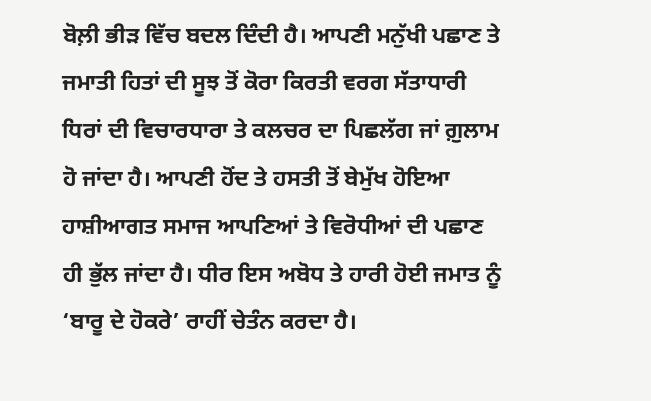ਬੋਲ਼ੀ ਭੀੜ ਵਿੱਚ ਬਦਲ ਦਿੰਦੀ ਹੈ। ਆਪਣੀ ਮਨੁੱਖੀ ਪਛਾਣ ਤੇ ਜਮਾਤੀ ਹਿਤਾਂ ਦੀ ਸੂਝ ਤੋਂ ਕੋਰਾ ਕਿਰਤੀ ਵਰਗ ਸੱਤਾਧਾਰੀ ਧਿਰਾਂ ਦੀ ਵਿਚਾਰਧਾਰਾ ਤੇ ਕਲਚਰ ਦਾ ਪਿਛਲੱਗ ਜਾਂ ਗ਼ੁਲਾਮ ਹੋ ਜਾਂਦਾ ਹੈ। ਆਪਣੀ ਹੋਂਦ ਤੇ ਹਸਤੀ ਤੋਂ ਬੇਮੁੱਖ ਹੋਇਆ ਹਾਸ਼ੀਆਗਤ ਸਮਾਜ ਆਪਣਿਆਂ ਤੇ ਵਿਰੋਧੀਆਂ ਦੀ ਪਛਾਣ ਹੀ ਭੁੱਲ ਜਾਂਦਾ ਹੈ। ਧੀਰ ਇਸ ਅਬੋਧ ਤੇ ਹਾਰੀ ਹੋਈ ਜਮਾਤ ਨੂੰ ‘ਬਾਰੂ ਦੇ ਹੋਕਰੇ’ ਰਾਹੀਂ ਚੇਤੰਨ ਕਰਦਾ ਹੈ।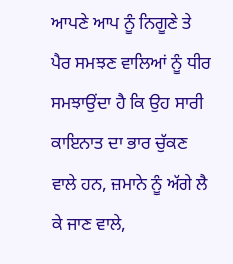ਆਪਣੇ ਆਪ ਨੂੰ ਨਿਗੂਣੇ ਤੇ ਪੈਰ ਸਮਝਣ ਵਾਲਿਆਂ ਨੂੰ ਧੀਰ ਸਮਝਾਉਂਦਾ ਹੈ ਕਿ ਉਹ ਸਾਰੀ ਕਾਇਨਾਤ ਦਾ ਭਾਰ ਚੁੱਕਣ ਵਾਲੇ ਹਨ, ਜ਼ਮਾਨੇ ਨੂੰ ਅੱਗੇ ਲੈ ਕੇ ਜਾਣ ਵਾਲੇ,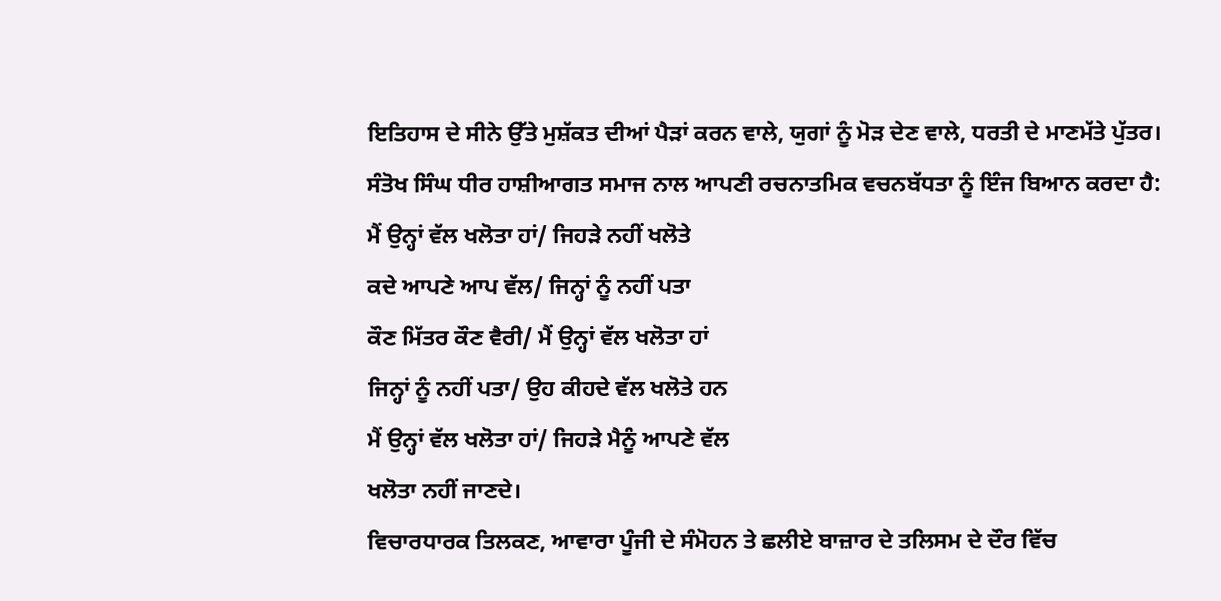ਇਤਿਹਾਸ ਦੇ ਸੀਨੇ ਉੱਤੇ ਮੁਸ਼ੱਕਤ ਦੀਆਂ ਪੈੜਾਂ ਕਰਨ ਵਾਲੇ, ਯੁਗਾਂ ਨੂੰ ਮੋੜ ਦੇਣ ਵਾਲੇ, ਧਰਤੀ ਦੇ ਮਾਣਮੱਤੇ ਪੁੱਤਰ। ਸੰਤੋਖ ਸਿੰਘ ਧੀਰ ਹਾਸ਼ੀਆਗਤ ਸਮਾਜ ਨਾਲ ਆਪਣੀ ਰਚਨਾਤਮਿਕ ਵਚਨਬੱਧਤਾ ਨੂੰ ਇੰਜ ਬਿਆਨ ਕਰਦਾ ਹੈ:
ਮੈਂ ਉਨ੍ਹਾਂ ਵੱਲ ਖਲੋਤਾ ਹਾਂ/ ਜਿਹੜੇ ਨਹੀਂ ਖਲੋਤੇ
ਕਦੇ ਆਪਣੇ ਆਪ ਵੱਲ/ ਜਿਨ੍ਹਾਂ ਨੂੰ ਨਹੀਂ ਪਤਾ
ਕੌਣ ਮਿੱਤਰ ਕੌਣ ਵੈਰੀ/ ਮੈਂ ਉਨ੍ਹਾਂ ਵੱਲ ਖਲੋਤਾ ਹਾਂ
ਜਿਨ੍ਹਾਂ ਨੂੰ ਨਹੀਂ ਪਤਾ/ ਉਹ ਕੀਹਦੇ ਵੱਲ ਖਲੋਤੇ ਹਨ
ਮੈਂ ਉਨ੍ਹਾਂ ਵੱਲ ਖਲੋਤਾ ਹਾਂ/ ਜਿਹੜੇ ਮੈਨੂੰ ਆਪਣੇ ਵੱਲ
ਖਲੋਤਾ ਨਹੀਂ ਜਾਣਦੇ।
ਵਿਚਾਰਧਾਰਕ ਤਿਲਕਣ, ਆਵਾਰਾ ਪੂੰਜੀ ਦੇ ਸੰਮੋਹਨ ਤੇ ਛਲੀਏ ਬਾਜ਼ਾਰ ਦੇ ਤਲਿਸਮ ਦੇ ਦੌਰ ਵਿੱਚ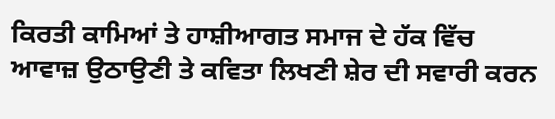ਕਿਰਤੀ ਕਾਮਿਆਂ ਤੇ ਹਾਸ਼ੀਆਗਤ ਸਮਾਜ ਦੇ ਹੱਕ ਵਿੱਚ ਆਵਾਜ਼ ਉਠਾਉਣੀ ਤੇ ਕਵਿਤਾ ਲਿਖਣੀ ਸ਼ੇਰ ਦੀ ਸਵਾਰੀ ਕਰਨ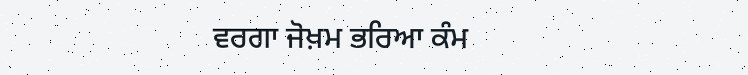ਵਰਗਾ ਜੋਖ਼ਮ ਭਰਿਆ ਕੰਮ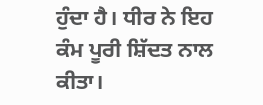ਹੁੰਦਾ ਹੈ। ਧੀਰ ਨੇ ਇਹ ਕੰਮ ਪੂਰੀ ਸ਼ਿੱਦਤ ਨਾਲ ਕੀਤਾ।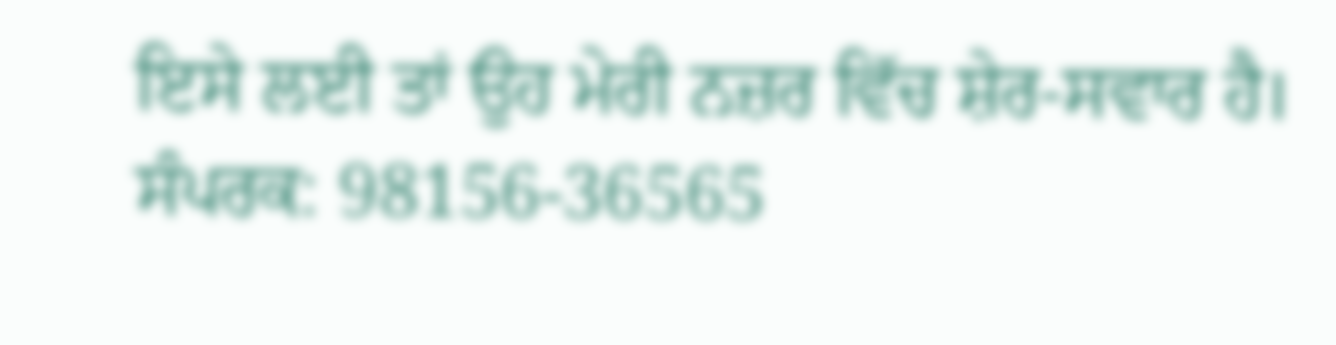ਇਸੇ ਲਈ ਤਾਂ ਉਹ ਮੇਰੀ ਨਜ਼ਰ ਵਿੱਚ ਸ਼ੇਰ-ਸਵਾਰ ਹੈ।
ਸੰਪਰਕ: 98156-36565